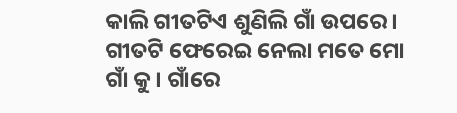କାଲି ଗୀତଟିଏ ଶୁଣିଲି ଗାଁ ଉପରେ। ଗୀତଟି ଫେରେଇ ନେଲା ମତେ ମୋ ଗାଁ କୁ। ଗାଁରେ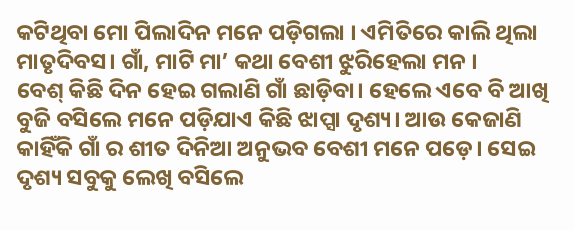କଟିଥିବା ମୋ ପିଲାଦିନ ମନେ ପଡ଼ିଗଲା । ଏମିତିରେ କାଲି ଥିଲା ମାତୃଦିବସ। ଗାଁ, ମାଟି ମା’ କଥା ବେଶୀ ଝୁରିହେଲା ମନ ।
ବେଶ୍ କିଛି ଦିନ ହେଇ ଗଲାଣି ଗାଁ ଛାଡ଼ିବା। ହେଲେ ଏବେ ବି ଆଖି ବୁଜି ବସିଲେ ମନେ ପଡ଼ିଯାଏ କିଛି ଝାପ୍ସା ଦୃଶ୍ୟ। ଆଉ କେଜାଣି କାହିଁକି ଗାଁ ର ଶୀତ ଦିନିଆ ଅନୁଭବ ବେଶୀ ମନେ ପଡ଼େ। ସେଇ ଦୃଶ୍ୟ ସବୁକୁ ଲେଖି ବସିଲେ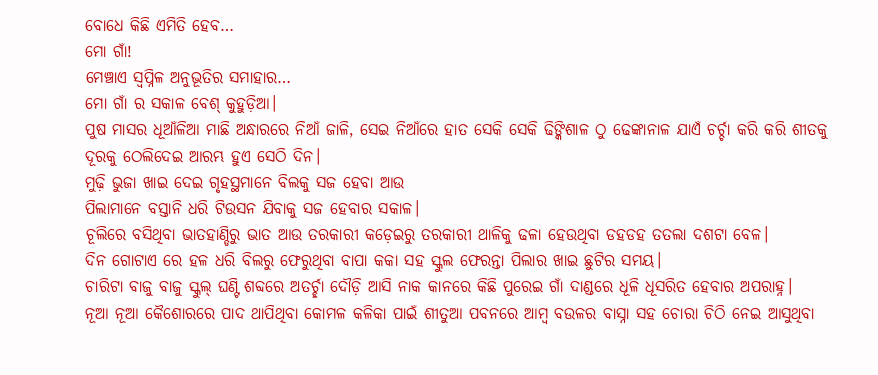ବୋଧେ କିଛି ଏମିତି ହେବ…
ମୋ ଗାଁ!
ମେଞ୍ଚାଏ ସ୍ବପ୍ନିଳ ଅନୁଭୂତିର ସମାହାର…
ମୋ ଗାଁ ର ସକାଳ ବେଶ୍ କୁହୁଡ଼ିଆ।
ପୁଷ ମାସର ଧୂଆଁଳିଆ ମାଛି ଅନ୍ଧାରରେ ନିଆଁ ଜାଳି, ସେଇ ନିଆଁରେ ହାତ ସେକି ସେକି ଢିଙ୍କିଶାଳ ଠୁ ଢେଙ୍କାନାଳ ଯାଏଁ ଚର୍ଚ୍ଚା କରି କରି ଶୀତକୁ ଦୂରକୁ ଠେଲିଦେଇ ଆରମ୍ଭ ହୁଏ ସେଠି ଦିନ।
ମୁଢ଼ି ଭୁଜା ଖାଇ ଦେଇ ଗୃହସ୍ଥମାନେ ବିଲକୁ ସଜ ହେବା ଆଉ
ପିଲାମାନେ ବସ୍ତାନି ଧରି ଟିଉସନ ଯିବାକୁ ସଜ ହେବାର ସକାଳ।
ଚୂଲିରେ ବସିଥିବା ଭାତହାଣ୍ଡିରୁ ଭାତ ଆଉ ତରକାରୀ କଡ଼େଇରୁ ତରକାରୀ ଥାଳିକୁ ଢଳା ହେଉଥିବା ଡହଡହ ତତଲା ଦଶଟା ବେଳ।
ଦିନ ଗୋଟାଏ ରେ ହଳ ଧରି ବିଲରୁ ଫେରୁଥିବା ବାପା କକା ସହ ସ୍କୁଲ ଫେରନ୍ତା ପିଲାର ଖାଇ ଛୁଟିର ସମୟ।
ଚାରିଟା ବାଜୁ ବାଜୁ ସ୍କୁଲ୍ ଘଣ୍ଟି ଶବ୍ଦରେ ଅତର୍ଚ୍ଛା ଦୌଡ଼ି ଆସି ନାକ କାନରେ କିଛି ପୁରେଇ ଗାଁ ଦାଣ୍ଡରେ ଧୂଳି ଧୂସରିତ ହେବାର ଅପରାହ୍ନ।
ନୂଆ ନୂଆ କୈଶୋରରେ ପାଦ ଥାପିଥିବା କୋମଳ କଳିକା ପାଇଁ ଶୀତୁଆ ପବନରେ ଆମ୍ବ ବଉଳର ବାସ୍ନା ସହ ଚୋରା ଚିଠି ନେଇ ଆସୁଥିବା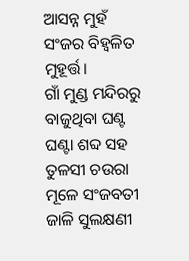ଆସନ୍ନ ମୁହଁ ସଂଜର ବିହ୍ୱଳିତ ମୁହୂର୍ତ୍ତ।
ଗାଁ ମୁଣ୍ଡ ମନ୍ଦିରରୁ ବାଜୁଥିବା ଘଣ୍ଟ ଘଣ୍ଟା ଶବ୍ଦ ସହ ତୁଳସୀ ଚଉରା ମୂଳେ ସଂଜବତୀ ଜାଳି ସୁଲକ୍ଷଣୀ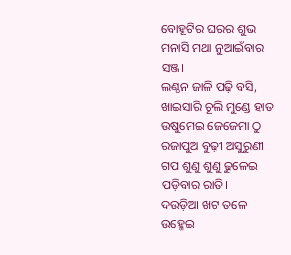ବୋହୂଟିର ଘରର ଶୁଭ ମନାସି ମଥା ନୁଆଇଁବାର ସଞ୍ଜ।
ଲଣ୍ଠନ ଜାଳି ପଢ଼ି ବସି, ଖାଇସାରି ଚୂଲି ମୁଣ୍ଡେ ହାତ ଉଷୁମେଇ ଜେଜେମା ଠୁ ରଜାପୁଅ ବୁଢ଼ୀ ଅସୁରୁଣୀ ଗପ ଶୁଣୁ ଶୁଣୁ ଢୁଳେଇ ପଡ଼ିବାର ରାତି।
ଦଉଡ଼ିଆ ଖଟ ତଳେ ଉହ୍ମେଇ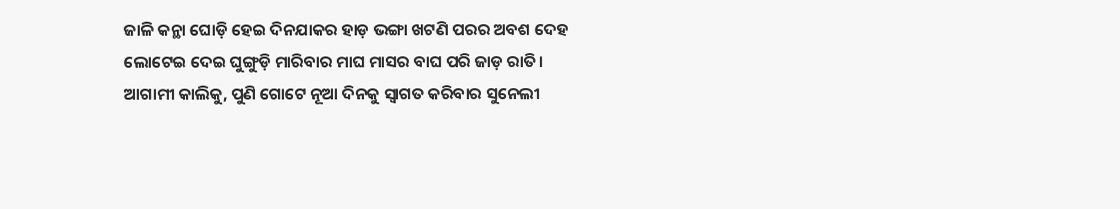ଜାଳି କନ୍ଥା ଘୋଡ଼ି ହେଇ ଦିନଯାକର ହାଡ଼ ଭଙ୍ଗା ଖଟଣି ପରର ଅବଶ ଦେହ ଲୋଟେଇ ଦେଇ ଘୁଙ୍ଗୁଡ଼ି ମାରିବାର ମାଘ ମାସର ବାଘ ପରି ଜାଡ଼ ରାତି।
ଆଗାମୀ କାଲିକୁ, ପୁଣି ଗୋଟେ ନୂଆ ଦିନକୁ ସ୍ଵାଗତ କରିବାର ସୁନେଲୀ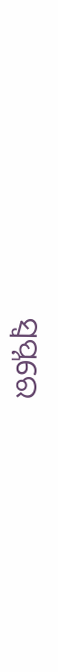ସ୍ଵପ୍ନରେ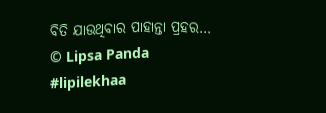ବିତି ଯାଉଥିବାର ପାହାନ୍ତା ପ୍ରହର…
© Lipsa Panda
#lipilekhaa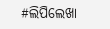#ଲିପିଲେଖା